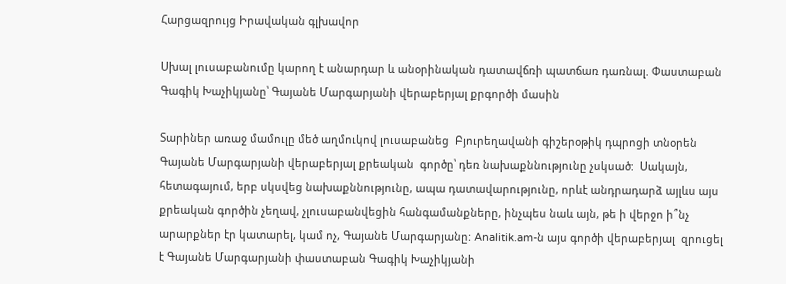Հարցազրույց Իրավական գլխավոր

Սխալ լուսաբանումը կարող է անարդար և անօրինական դատավճռի պատճառ դառնալ. Փաստաբան Գագիկ Խաչիկյանը՝ Գայանե Մարգարյանի վերաբերյալ քրգործի մասին

Տարիներ առաջ մամուլը մեծ աղմուկով լուսաբանեց  Բյուրեղավանի գիշերօթիկ դպրոցի տնօրեն  Գայանե Մարգարյանի վերաբերյալ քրեական  գործը՝ դեռ նախաքննությունը չսկսած:  Սակայն, հետագայում, երբ սկսվեց նախաքննությունը, ապա դատավարությունը, որևէ անդրադարձ այլևս այս քրեական գործին չեղավ, չլուսաբանվեցին հանգամանքները, ինչպես նաև այն, թե ի վերջո ի՞նչ արարքներ էր կատարել, կամ ոչ, Գայանե Մարգարյանը: Analitik.am-ն այս գործի վերաբերյալ  զրուցել է Գայանե Մարգարյանի փաստաբան Գագիկ Խաչիկյանի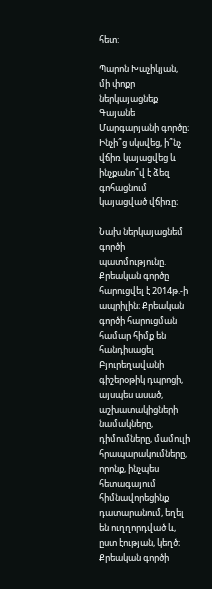հետ:

Պարոն Խաչիկյան, մի փոքր ներկայացնեք Գայանե Մարգարյանի գործը։ Ինչի՞ց սկսվեց, ի՞նչ վճիռ կայացվեց և ինչքանո՞վ է ձեզ գոհացնում կայացված վճիռը։

Նախ ներկայացնեմ գործի պատմությունը. Քրեական գործը հարուցվել է 2014թ.-ի ապրիլին։ Քրեական գործի հարուցման համար հիմք են հանդիսացել Բյուրեղավանի գիշերօթիկ դպրոցի, այսպես ասած, աշխատակիցների նամակները, դիմումները, մամուլի հրապարակումները, որոնք, ինչպես  հետագայում հիմնավորեցինք դատարանում, եղել են ուղղորդված և, ըստ էության, կեղծ։ Քրեական գործի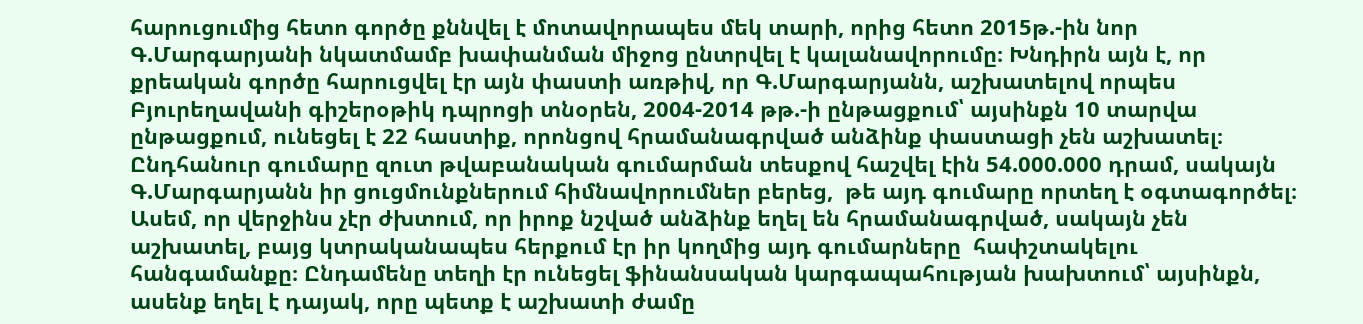հարուցումից հետո գործը քննվել է մոտավորապես մեկ տարի, որից հետո 2015թ.-ին նոր Գ.Մարգարյանի նկատմամբ խափանման միջոց ընտրվել է կալանավորումը։ Խնդիրն այն է, որ քրեական գործը հարուցվել էր այն փաստի առթիվ, որ Գ.Մարգարյանն, աշխատելով որպես Բյուրեղավանի գիշերօթիկ դպրոցի տնօրեն, 2004-2014 թթ.-ի ընթացքում՝ այսինքն 10 տարվա ընթացքում, ունեցել է 22 հաստիք, որոնցով հրամանագրված անձինք փաստացի չեն աշխատել։ Ընդհանուր գումարը զուտ թվաբանական գումարման տեսքով հաշվել էին 54.000.000 դրամ, սակայն  Գ.Մարգարյանն իր ցուցմունքներում հիմնավորումներ բերեց,  թե այդ գումարը որտեղ է օգտագործել։ Ասեմ, որ վերջինս չէր ժխտում, որ իրոք նշված անձինք եղել են հրամանագրված, սակայն չեն աշխատել, բայց կտրականապես հերքում էր իր կողմից այդ գումարները  հափշտակելու հանգամանքը։ Ընդամենը տեղի էր ունեցել ֆինանսական կարգապահության խախտում՝ այսինքն, ասենք եղել է դայակ, որը պետք է աշխատի ժամը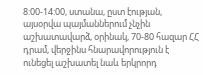8:00-14:00, ստանա, ըստ էության, այսօրվա պայմաններում չնչին աշխատավարձ, օրինակ, 70-80 հազար ՀՀ դրամ, վերջինս հնարավորություն է ունեցել աշխատել նաև երկրորդ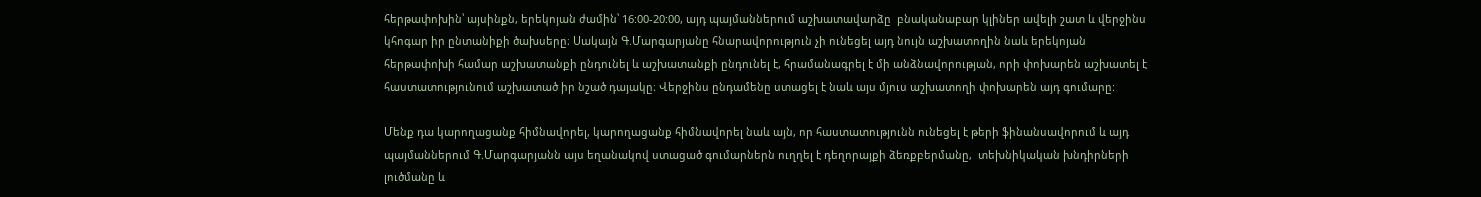հերթափոխին՝ այսինքն, երեկոյան ժամին՝ 16:00-20:00, այդ պայմաններում աշխատավարձը  բնականաբար կլիներ ավելի շատ և վերջինս կհոգար իր ընտանիքի ծախսերը։ Սակայն Գ.Մարգարյանը հնարավորություն չի ունեցել այդ նույն աշխատողին նաև երեկոյան հերթափոխի համար աշխատանքի ընդունել և աշխատանքի ընդունել է, հրամանագրել է մի անձնավորության, որի փոխարեն աշխատել է հաստատությունում աշխատած իր նշած դայակը։ Վերջինս ընդամենը ստացել է նաև այս մյուս աշխատողի փոխարեն այդ գումարը:

Մենք դա կարողացանք հիմնավորել, կարողացանք հիմնավորել նաև այն, որ հաստատությունն ունեցել է թերի ֆինանսավորում և այդ պայմաններում Գ.Մարգարյանն այս եղանակով ստացած գումարներն ուղղել է դեղորայքի ձեռքբերմանը,  տեխնիկական խնդիրների լուծմանը և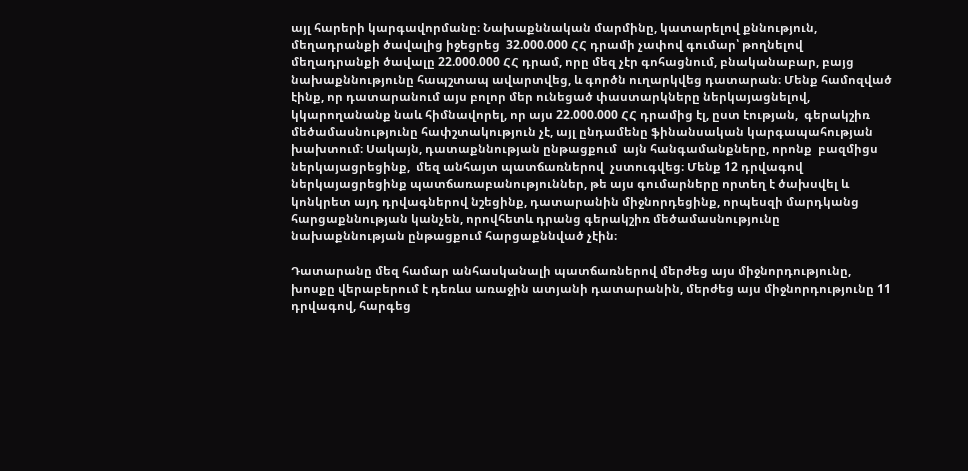այլ հարերի կարգավորմանը։ Նախաքննական մարմինը, կատարելով քննություն,  մեղադրանքի ծավալից իջեցրեց  32.000.000 ՀՀ դրամի չափով գումար՝ թողնելով   մեղադրանքի ծավալը 22.000.000 ՀՀ դրամ, որը մեզ չէր գոհացնում, բնականաբար, բայց նախաքննությունը հապշտապ ավարտվեց, և գործն ուղարկվեց դատարան։ Մենք համոզված էինք, որ դատարանում այս բոլոր մեր ունեցած փաստարկները ներկայացնելով, կկարողանանք նաև հիմնավորել, որ այս 22.000.000 ՀՀ դրամից էլ, ըստ էության,  գերակշիռ մեծամասնությունը հափշտակություն չէ, այլ ընդամենը ֆինանսական կարգապահության խախտում։ Սակայն, դատաքննության ընթացքում  այն հանգամանքները, որոնք  բազմիցս ներկայացրեցինք,  մեզ անհայտ պատճառներով  չստուգվեց։ Մենք 12 դրվագով ներկայացրեցինք պատճառաբանություններ, թե այս գումարները որտեղ է ծախսվել և կոնկրետ այդ դրվագներով նշեցինք, դատարանին միջնորդեցինք, որպեսզի մարդկանց հարցաքննության կանչեն, որովհետև դրանց գերակշիռ մեծամասնությունը նախաքննության ընթացքում հարցաքննված չէին։

Դատարանը մեզ համար անհասկանալի պատճառներով մերժեց այս միջնորդությունը, խոսքը վերաբերում է դեռևս առաջին ատյանի դատարանին, մերժեց այս միջնորդությունը 11 դրվագով, հարգեց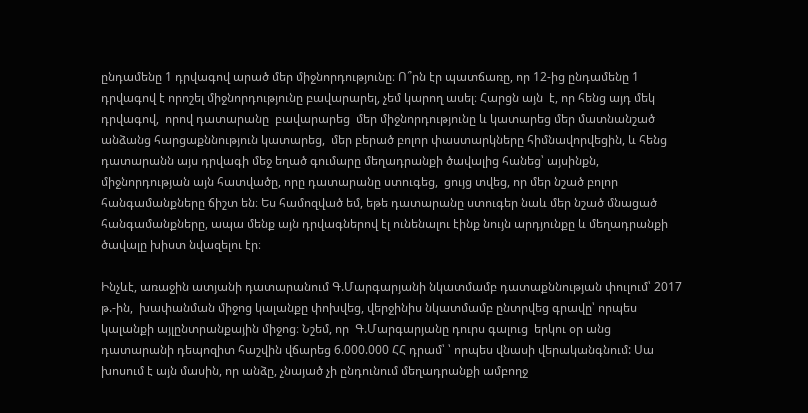ընդամենը 1 դրվագով արած մեր միջնորդությունը։ Ո՞րն էր պատճառը, որ 12-ից ընդամենը 1  դրվագով է որոշել միջնորդությունը բավարարել, չեմ կարող ասել։ Հարցն այն  է, որ հենց այդ մեկ դրվագով,  որով դատարանը  բավարարեց  մեր միջնորդությունը և կատարեց մեր մատնանշած անձանց հարցաքննություն կատարեց,  մեր բերած բոլոր փաստարկները հիմնավորվեցին, և հենց դատարանն այս դրվագի մեջ եղած գումարը մեղադրանքի ծավալից հանեց՝ այսինքն, միջնորդության այն հատվածը, որը դատարանը ստուգեց,  ցույց տվեց, որ մեր նշած բոլոր հանգամանքները ճիշտ են։ Ես համոզված եմ, եթե դատարանը ստուգեր նաև մեր նշած մնացած հանգամանքները, ապա մենք այն դրվագներով էլ ունենալու էինք նույն արդյունքը և մեղադրանքի ծավալը խիստ նվազելու էր։

Ինչևէ, առաջին ատյանի դատարանում Գ.Մարգարյանի նկատմամբ դատաքննության փուլում՝ 2017 թ.-ին,  խափանման միջոց կալանքը փոխվեց, վերջինիս նկատմամբ ընտրվեց գրավը՝ որպես կալանքի այլընտրանքային միջոց։ Նշեմ, որ  Գ.Մարգարյանը դուրս գալուց  երկու օր անց  դատարանի դեպոզիտ հաշվին վճարեց 6.000.000 ՀՀ դրամ՝ ՝ որպես վնասի վերականգնում: Սա խոսում է այն մասին, որ անձը, չնայած չի ընդունում մեղադրանքի ամբողջ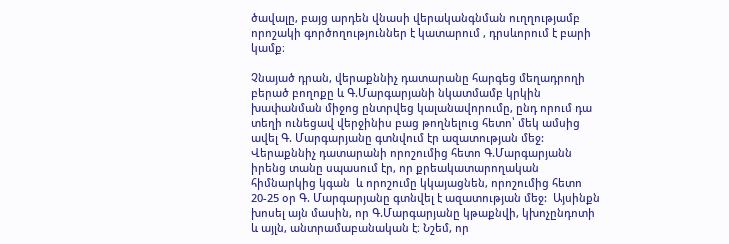ծավալը, բայց արդեն վնասի վերականգնման ուղղությամբ որոշակի գործողություններ է կատարում , դրսևորում է բարի կամք։

Չնայած դրան, վերաքննիչ դատարանը հարգեց մեղադրողի բերած բողոքը և Գ.Մարգարյանի նկատմամբ կրկին խափանման միջոց ընտրվեց կալանավորումը, ընդ որում դա տեղի ունեցավ վերջինիս բաց թողնելուց հետո՝ մեկ ամսից ավել Գ. Մարգարյանը գտնվում էր ազատության մեջ: Վերաքննիչ դատարանի որոշումից հետո Գ.Մարգարյանն իրենց տանը սպասում էր, որ քրեակատարողական հիմնարկից կգան  և որոշումը կկայացնեն, որոշումից հետո  20-25 օր Գ. Մարգարյանը գտնվել է ազատության մեջ:  Այսինքն խոսել այն մասին, որ Գ.Մարգարյանը կթաքնվի, կխոչընդոտի և այլն, անտրամաբանական է։ Նշեմ, որ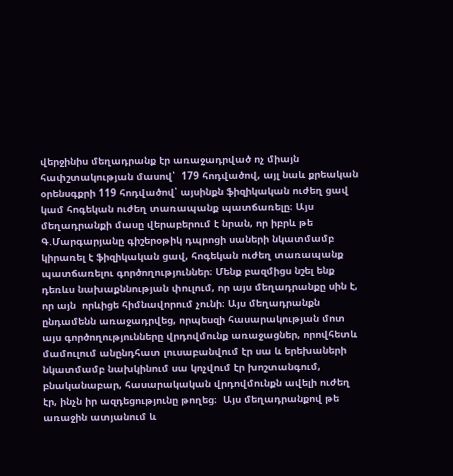վերջինիս մեղադրանք էր առաջադրված ոչ միայն հափշտակության մասով՝  179 հոդվածով, այլ նաև քրեական օրենսգքրի 119 հոդվածով՝ այսինքն ֆիզիկական ուժեղ ցավ կամ հոգեկան ուժեղ տառապանք պատճառելը։ Այս մեղադրանքի մասը վերաբերում է նրան, որ իբրև թե Գ.Մարգարյանը գիշերօթիկ դպրոցի սաների նկատմամբ կիրառել է ֆիզիկական ցավ, հոգեկան ուժեղ տառապանք պատճառելու գործողություններ։ Մենք բազմիցս նշել ենք դեռևս նախաքննության փուլում, որ այս մեղադրանքը սին է, որ այն  որևիցե հիմնավորում չունի։ Այս մեղադրանքն ընդամենն առաջադրվեց, որպեսզի հասարակության մոտ այս գործողությունները վրդովմունք առաջացներ, որովհետև մամուլում անընդհատ լուսաբանվում էր սա և երեխաների նկատմամբ նախկինում սա կոչվում էր խոշտանգում, բնականաբար, հասարակական վրդովմունքն ավելի ուժեղ էր, ինչն իր ազդեցությունը թողեց։  Այս մեղադրանքով թե առաջին ատյանում և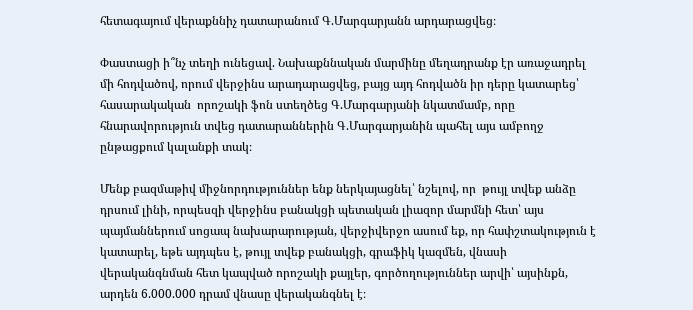հետագայում վերաքննիչ դատարանում Գ.Մարգարյանն արդարացվեց։

Փաստացի ի՞նչ տեղի ունեցավ. Նախաքննական մարմինը մեղադրանք էր առաջադրել մի հոդվածով, որում վերջինս արադարացվեց, բայց այդ հոդվածն իր դերը կատարեց՝  հասարակական  որոշակի ֆոն ստեղծեց Գ.Մարգարյանի նկատմամբ, որը հնարավորություն տվեց դատարաններին Գ.Մարգարյանին պահել այս ամբողջ ընթացքում կալանքի տակ։

Մենք բազմաթիվ միջնորդություններ ենք ներկայացնել՝ նշելով, որ  թույլ տվեք անձը դրսում լինի, որպեսզի վերջինս բանակցի պետական լիազոր մարմնի հետ՝ այս պայմաններում սոցապ նախարարության, վերջիվերջո ասում եք, որ հափշտակություն է կատարել, եթե այդպես է, թույլ տվեք բանակցի, գրաֆիկ կազմեն, վնասի վերականգնման հետ կապված որոշակի քայլեր, գործողություններ արվի՝ այսինքն, արդեն 6.000.000 դրամ վնասը վերականգնել է։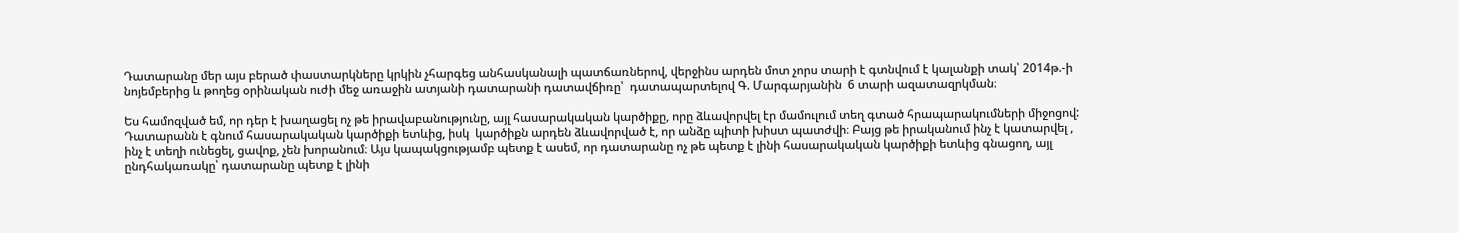Դատարանը մեր այս բերած փաստարկները կրկին չհարգեց անհասկանալի պատճառներով, վերջինս արդեն մոտ չորս տարի է գտնվում է կալանքի տակ՝ 2014թ.-ի նոյեմբերից և թողեց օրինական ուժի մեջ առաջին ատյանի դատարանի դատավճիռը՝  դատապարտելով Գ. Մարգարյանին  6 տարի ազատազրկման։

Ես համոզված եմ, որ դեր է խաղացել ոչ թե իրավաբանությունը, այլ հասարակական կարծիքը, որը ձևավորվել էր մամուլում տեղ գտած հրապարակումների միջոցով: Դատարանն է գնում հասարակական կարծիքի ետևից, իսկ  կարծիքն արդեն ձևավորված է, որ անձը պիտի խիստ պատժվի։ Բայց թե իրականում ինչ է կատարվել , ինչ է տեղի ունեցել, ցավոք, չեն խորանում։ Այս կապակցությամբ պետք է ասեմ, որ դատարանը ոչ թե պետք է լինի հասարակական կարծիքի ետևից գնացող, այլ ընդհակառակը՝ դատարանը պետք է լինի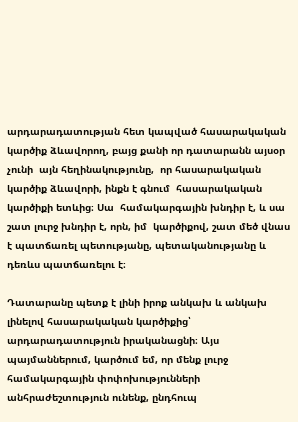արդարադատության հետ կապված հասարակական կարծիք ձևավորող, բայց քանի որ դատարանն այսօր չունի  այն հեղինակությունը,  որ հասարակական կարծիք ձևավորի, ինքն է գնում  հասարակական կարծիքի ետևից։ Սա  համակարգային խնդիր է, և սա շատ լուրջ խնդիր է, որն, իմ  կարծիքով, շատ մեծ վնաս է պատճառել պետությանը, պետականությանը և դեռևս պատճառելու է։

Դատարանը պետք է լինի իրոք անկախ և անկախ լինելով հասարակական կարծիքից՝ արդարադատություն իրականացնի։ Այս պայմաններում, կարծում եմ, որ մենք լուրջ համակարգային փոփոխությունների անհրաժեշտություն ունենք, ընդհուպ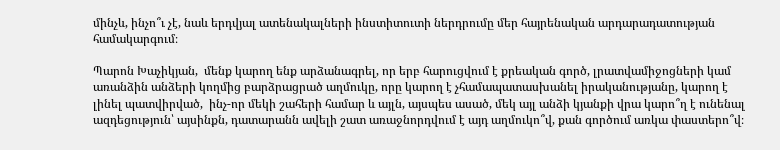մինչև, ինչո՞ւ չէ, նաև երդվյալ ատենակալների ինստիտուտի ներդրումը մեր հայրենական արդարադատության համակարգում։

Պարոն Խաչիկյան,  մենք կարող ենք արձանագրել, որ երբ հարուցվում է քրեական գործ, լրատվամիջոցների կամ առանձին անձերի կողմից բարձրացրած աղմուկը, որը կարող է չհամապատասխանել իրականությանը, կարող է լինել պատվիրված,  ինչ-որ մեկի շահերի համար և այլն, այսպես ասած, մեկ այլ անձի կյանքի վրա կարո՞ղ է ունենալ ազդեցություն՝ այսինքն, դատարանն ավելի շատ առաջնորդվում է այդ աղմուկո՞վ, քան գործում առկա փաստերո՞վ։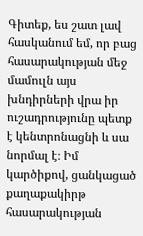Գիտեք, ես շատ լավ հասկանում եմ, որ բաց հասարակության մեջ մամուլն այս խնդիրների վրա իր ուշադրությունը պետք է կենտրոնացնի և սա նորմալ է։ Իմ կարծիքով, ցանկացած քաղաքակիրթ հասարակության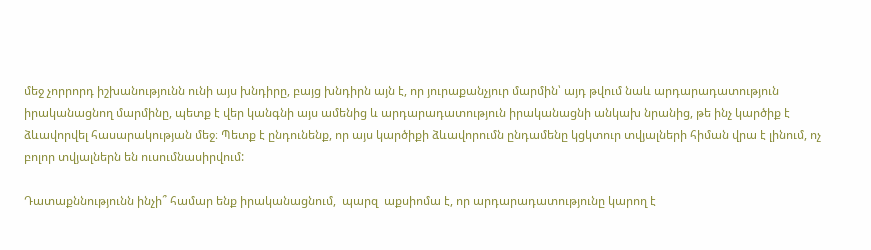մեջ չորրորդ իշխանությունն ունի այս խնդիրը, բայց խնդիրն այն է, որ յուրաքանչյուր մարմին՝ այդ թվում նաև արդարադատություն իրականացնող մարմինը, պետք է վեր կանգնի այս ամենից և արդարադատություն իրականացնի անկախ նրանից, թե ինչ կարծիք է ձևավորվել հասարակության մեջ։ Պետք է ընդունենք, որ այս կարծիքի ձևավորումն ընդամենը կցկտուր տվյալների հիման վրա է լինում, ոչ բոլոր տվյալներն են ուսումնասիրվում:

Դատաքննությունն ինչի՞ համար ենք իրականացնում,  պարզ  աքսիոմա է, որ արդարադատությունը կարող է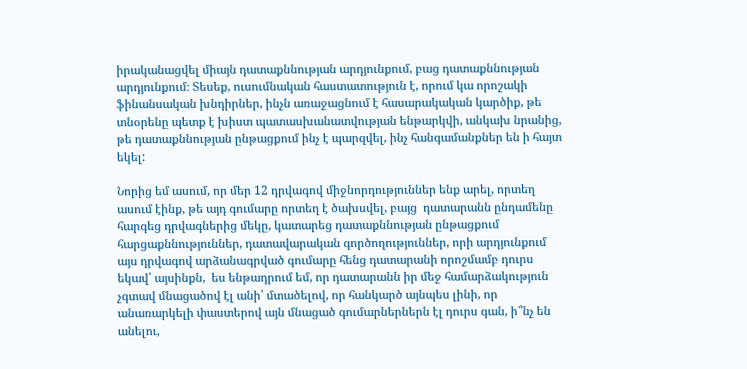իրականացվել միայն դատաքննության արդյունքում, բաց դատաքննության արդյունքում։ Տեսեք, ուսումնական հաստատություն է, որում կա որոշակի ֆինանսական խնդիրներ, ինչն առաջացնում է հասարակական կարծիք, թե  տնօրենը պետք է խիստ պատասխանատվության ենթարկվի, անկախ նրանից,  թե դատաքննության ընթացքում ինչ է պարզվել, ինչ հանգամանքներ են ի հայտ եկել:

Նորից եմ ասում, որ մեր 12 դրվագով միջնորդություններ ենք արել, որտեղ ասում էինք, թե այդ գումարը որտեղ է ծախսվել, բայց  դատարանն ընդամենը հարգեց դրվագներից մեկը, կատարեց դատաքննության ընթացքում հարցաքննություններ, դատավարական գործողություններ, որի արդյունքում այս դրվագով արձանագրված գումարը հենց դատարանի որոշմամբ դուրս եկավ՝ այսինքն,  ես ենթադրում եմ, որ դատարանն իր մեջ համարձակություն չգտավ մնացածով էլ անի՝ մտածելով, որ հանկարծ այնպես լինի, որ անառարկելի փաստերով այն մնացած գումարներներն էլ դուրս գան, ի՞նչ են անելու,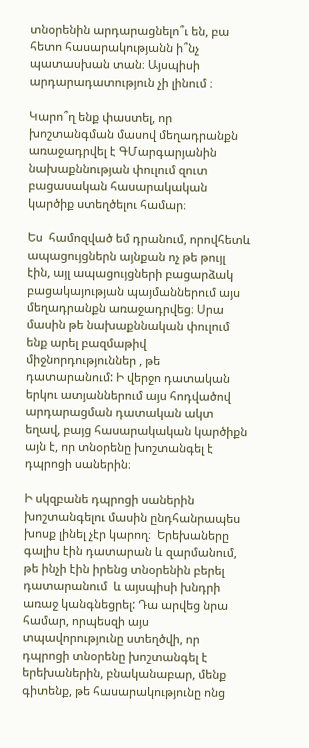տնօրենին արդարացնելո՞ւ են, բա  հետո հասարակությանն ի՞նչ պատասխան տան։ Այսպիսի արդարադատություն չի լինում ։

Կարո՞ղ ենք փաստել, որ խոշտանգման մասով մեղադրանքն առաջադրվել է ԳՄարգարյանին նախաքննության փուլում զուտ բացասական հասարակական կարծիք ստեղծելու համար։

Ես  համոզված եմ դրանում, որովհետև ապացույցներն այնքան ոչ թե թույլ էին, այլ ապացույցների բացարձակ բացակայության պայմաններում այս մեղադրանքն առաջադրվեց։ Սրա մասին թե նախաքննական փուլում  ենք արել բազմաթիվ միջնորդություններ , թե  դատարանում: Ի վերջո դատական երկու ատյաններում այս հոդվածով արդարացման դատական ակտ եղավ, բայց հասարակական կարծիքն այն է, որ տնօրենը խոշտանգել է դպրոցի սաներին։

Ի սկզբանե դպրոցի սաներին խոշտանգելու մասին ընդհանրապես խոսք լինել չէր կարող։  Երեխաները գալիս էին դատարան և զարմանում,  թե ինչի էին իրենց տնօրենին բերել դատարանում  և այսպիսի խնդրի առաջ կանգնեցրել: Դա արվեց նրա համար, որպեսզի այս տպավորությունը ստեղծվի, որ դպրոցի տնօրենը խոշտանգել է երեխաներին, բնականաբար, մենք գիտենք, թե հասարակությունը ոնց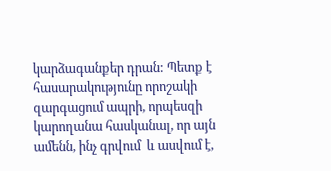կարձագանքեր դրան: Պետք է հասարակությունը որոշակի զարգացում ապրի, որպեսզի կարողանա հասկանալ, որ այն ամենն, ինչ գրվում  և ասվում է,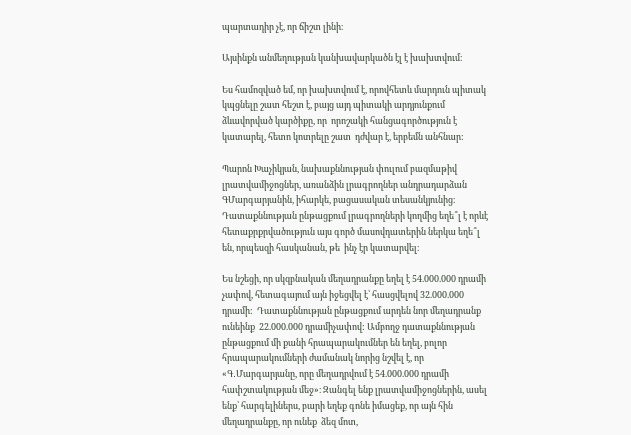պարտադիր չէ, որ ճիշտ լինի։

Այսինքն անմեղության կանխավարկածն էլ է խախտվում։

Ես համոզված եմ, որ խախտվում է, որովհետև մարդուն պիտակ կպցնելը շատ հեշտ է, բայց այդ պիտակի արդյունքում ձևավորված կարծիքը, որ  որոշակի հանցագործություն է  կատարել, հետո կոտրելը շատ  դժվար է, երբեմն անհնար:

Պարոն Խաչիկյան, նախաքննության փուլում բազմաթիվ լրատվամիջոցներ, առանձին լրագրողներ անդրադարձան ԳՄարգարյանին, իհարկե, բացասական տեսանկյունից։ Դատաքննության ընթացքում լրագրողների կողմից եղե՞լ է որևէ հետաքրքրվածություն այս գործ մասովդատերին ներկա եղե՞լ են, որպեսզի հասկանան, թե  ինչ էր կատարվել։

Ես նշեցի, որ սկզբնական մեղադրանքը եղել է 54.000.000 դրամի չափով, հետագայում այն իջեցվել է՝ հասցվելով 32.000.000 դրամի:  Դատաքննության ընթացքում արդեն նոր մեղադրանք ունեինք  22.000.000 դրամիչափով: Ամբողջ դատաքննության ընթացքում մի քանի հրապարակումներ են եղել, բոլոր հրապարակումների ժամանակ նորից նշվել է, որ «Գ․Մարգարյանը, որը մեղադրվում է 54.000.000 դրամի հափշտակության մեջ»։ Զանգել ենք լրատվամիջոցներին, ասել ենք՝ հարգելիներս, բարի եղեք գոնե իմացեք, որ այն հին մեղադրանքը, որ ունեք  ձեզ մոտ,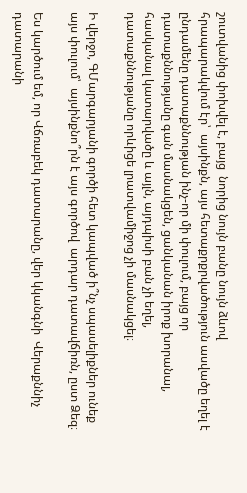շուտվանից փոխվել է, բայց  նորից նույն բանը նույն ձևով հրապարակվում էր՝  այսինքն, այս հետաքրքրվածություն ասվածը եղել է ընդամենը դատաքննության ինչ-որ մի փուլում, բայց որ դատաքննությանը գան մասնակցեն, ցանկանան իրոք խորանալ, հասկանալ կատարվածը և այլն, այդպիսի բան չի եղել, դատաքննությանը որևիցե լրատվամիջոց չի մասնակցել։

Ի վերջո, ԳՄարգարյանի գործի հետ կապված ի՞նչ սպասելիքներ ունեք այս փուլում՝  այսինքնո՞րն է այս գործով  արդար դատավճիռն, ըստ Ձեզ։

Ես կարծում եմ, որ Վճռաբեկ դատարանը, վեր կկանգնի  Վերաքննիչ դատարանի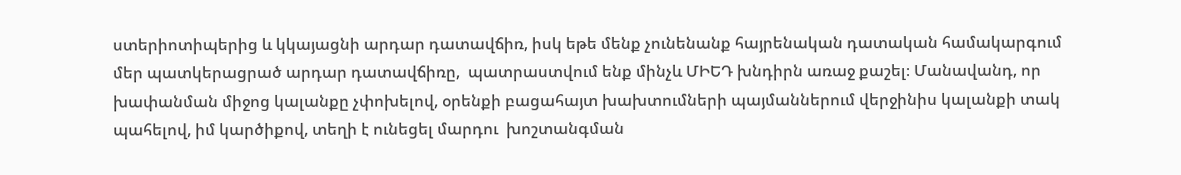ստերիոտիպերից և կկայացնի արդար դատավճիռ, իսկ եթե մենք չունենանք հայրենական դատական համակարգում մեր պատկերացրած արդար դատավճիռը,  պատրաստվում ենք մինչև ՄԻԵԴ խնդիրն առաջ քաշել։ Մանավանդ, որ խափանման միջոց կալանքը չփոխելով, օրենքի բացահայտ խախտումների պայմաններում վերջինիս կալանքի տակ պահելով, իմ կարծիքով, տեղի է ունեցել մարդու  խոշտանգման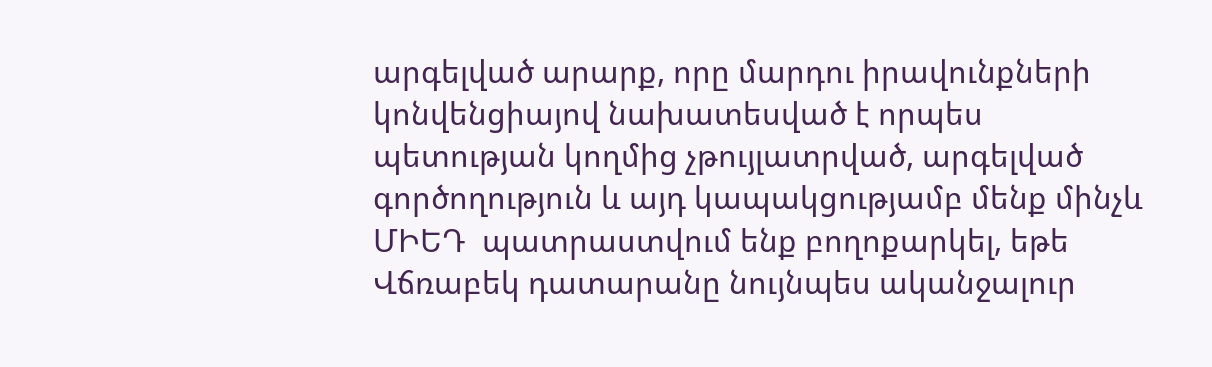արգելված արարք, որը մարդու իրավունքների կոնվենցիայով նախատեսված է որպես պետության կողմից չթույլատրված, արգելված գործողություն և այդ կապակցությամբ մենք մինչև ՄԻԵԴ  պատրաստվում ենք բողոքարկել, եթե Վճռաբեկ դատարանը նույնպես ականջալուր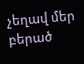չեղավ մեր բերած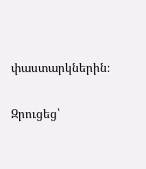փաստարկներին։

Զրուցեց՝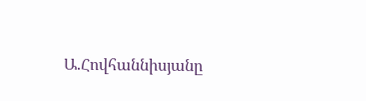Ա.Հովհաննիսյանը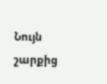Նույն շարքից